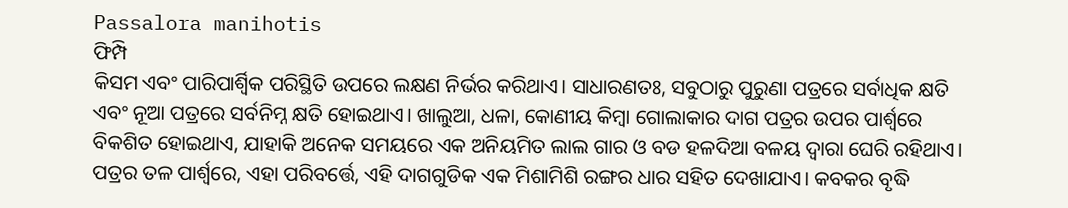Passalora manihotis
ଫିମ୍ପି
କିସମ ଏବଂ ପାରିପାର୍ଶ୍ଵିକ ପରିସ୍ଥିତି ଉପରେ ଲକ୍ଷଣ ନିର୍ଭର କରିଥାଏ। ସାଧାରଣତଃ, ସବୁଠାରୁ ପୁରୁଣା ପତ୍ରରେ ସର୍ବାଧିକ କ୍ଷତି ଏବଂ ନୂଆ ପତ୍ରରେ ସର୍ବନିମ୍ନ କ୍ଷତି ହୋଇଥାଏ। ଖାଲୁଆ, ଧଳା, କୋଣୀୟ କିମ୍ବା ଗୋଲାକାର ଦାଗ ପତ୍ରର ଉପର ପାର୍ଶ୍ଵରେ ବିକଶିତ ହୋଇଥାଏ, ଯାହାକି ଅନେକ ସମୟରେ ଏକ ଅନିୟମିତ ଲାଲ ଗାର ଓ ବଡ ହଳଦିଆ ବଳୟ ଦ୍ଵାରା ଘେରି ରହିଥାଏ। ପତ୍ରର ତଳ ପାର୍ଶ୍ବରେ, ଏହା ପରିବର୍ତ୍ତେ, ଏହି ଦାଗଗୁଡିକ ଏକ ମିଶାମିଶି ରଙ୍ଗର ଧାର ସହିତ ଦେଖାଯାଏ। କବକର ବୃଦ୍ଧି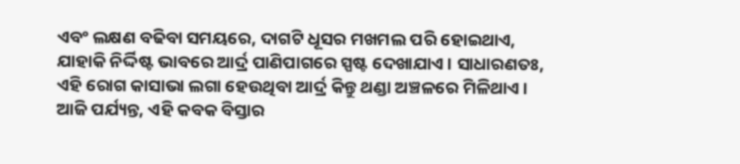ଏବଂ ଲକ୍ଷଣ ବଢିବା ସମୟରେ, ଦାଗଟି ଧୂସର ମଖମଲ ପରି ହୋଇଥାଏ, ଯାହାକି ନିର୍ଦ୍ଦିଷ୍ଟ ଭାବରେ ଆର୍ଦ୍ର ପାଣିପାଗରେ ସ୍ପଷ୍ଟ ଦେଖାଯାଏ। ସାଧାରଣତଃ, ଏହି ରୋଗ କାସାଭା ଲଗା ହେଉଥିବା ଆର୍ଦ୍ର କିନ୍ତୁ ଥଣ୍ଡା ଅଞ୍ଚଳରେ ମିଳିଥାଏ।
ଆଜି ପର୍ଯ୍ୟନ୍ତ, ଏହି କବକ ବିସ୍ତାର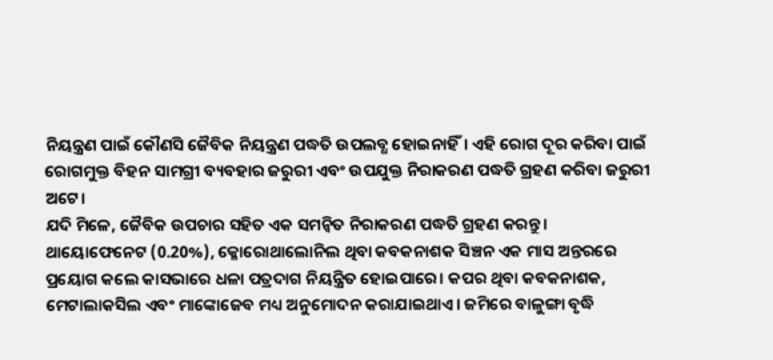ନିୟନ୍ତ୍ରଣ ପାଇଁ କୌଣସି ଜୈବିକ ନିୟନ୍ତ୍ରଣ ପଦ୍ଧତି ଉପଲବ୍ଧ ହୋଇନାହିଁ। ଏହି ରୋଗ ଦୂର କରିବା ପାଇଁ ରୋଗମୁକ୍ତ ବିହନ ସାମଗ୍ରୀ ବ୍ୟବହାର ଜରୁରୀ ଏବଂ ଉପଯୁକ୍ତ ନିରାକରଣ ପଦ୍ଧତି ଗ୍ରହଣ କରିବା ଜରୁରୀ ଅଟେ।
ଯଦି ମିଳେ, ଜୈବିକ ଉପଚାର ସହିତ ଏକ ସମନ୍ଵିତ ନିରାକରଣ ପଦ୍ଧତି ଗ୍ରହଣ କରନ୍ତୁ। ଥାୟୋଫେନେଟ (0.20%), କ୍ଳୋରୋଥାଲୋନିଲ ଥିବା କବକନାଶକ ସିଞ୍ଚନ ଏକ ମାସ ଅନ୍ତରରେ ପ୍ରୟୋଗ କଲେ କାସଭାରେ ଧଳା ପତ୍ରଦାଗ ନିୟନ୍ତ୍ରିତ ହୋଇପାରେ। କପର ଥିବା କବକନାଶକ, ମେଟାଲାକସିଲ ଏବଂ ମାଙ୍କୋଜେବ ମଧ୍ୟ ଅନୁମୋଦନ କରାଯାଇଥାଏ। ଜମିରେ ବାଳୁଙ୍ଗା ବୃଦ୍ଧି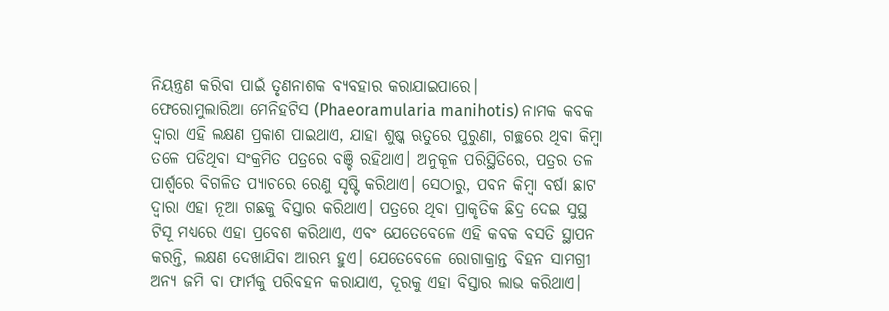ନିୟନ୍ତ୍ରଣ କରିବା ପାଇଁ ତୃଣନାଶକ ବ୍ୟବହାର କରାଯାଇପାରେ।
ଫେରୋମୁଲାରିଆ ମେନିହଟିସ (Phaeoramularia manihotis) ନାମକ କବକ ଦ୍ଵାରା ଏହି ଲକ୍ଷଣ ପ୍ରକାଶ ପାଇଥାଏ, ଯାହା ଶୁଷ୍କ ଋତୁରେ ପୁରୁଣା, ଗଚ୍ଛରେ ଥିବା କିମ୍ବା ତଳେ ପଡିଥିବା ସଂକ୍ରମିତ ପତ୍ରରେ ବଞ୍ଚି ରହିଥାଏ। ଅନୁକୂଳ ପରିସ୍ଥିତିରେ, ପତ୍ରର ତଳ ପାର୍ଶ୍ଵରେ ବିଗଳିତ ପ୍ୟାଚରେ ରେଣୁ ସୃଷ୍ଟି କରିଥାଏ। ସେଠାରୁ, ପବନ କିମ୍ବା ବର୍ଷା ଛାଟ ଦ୍ଵାରା ଏହା ନୂଆ ଗଛକୁ ବିସ୍ତାର କରିଥାଏ। ପତ୍ରରେ ଥିବା ପ୍ରାକୃତିକ ଛିଦ୍ର ଦେଇ ସୁସ୍ଥ ଟିସୂ ମଧ୍ୟରେ ଏହା ପ୍ରବେଶ କରିଥାଏ, ଏବଂ ଯେତେବେଳେ ଏହି କବକ ବସତି ସ୍ଥାପନ କରନ୍ତି, ଲକ୍ଷଣ ଦେଖାଯିବା ଆରମ୍ଭ ହୁଏ। ଯେତେବେଳେ ରୋଗାକ୍ରାନ୍ତ ବିହନ ସାମଗ୍ରୀ ଅନ୍ୟ ଜମି ବା ଫାର୍ମକୁ ପରିବହନ କରାଯାଏ, ଦୂରକୁ ଏହା ବିସ୍ତାର ଲାଭ କରିଥାଏ।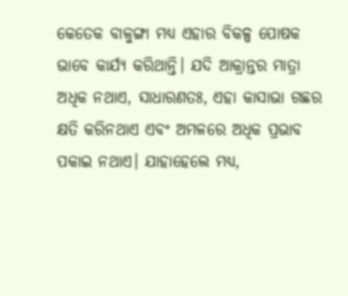କେତେକ ବାଳୁଙ୍ଗା ମଧ୍ୟ ଏହାର ବିକଳ୍ପ ପୋଷକ ଭାବେ କାର୍ଯ୍ୟ କରିଥାନ୍ତି। ଯଦି ଆକ୍ରାନ୍ତର ମାତ୍ରା ଅଧିକ ନଥାଏ, ସାଧାରଣତଃ, ଏହା କାସାଭା ଗଛର କ୍ଷତି କରିନଥାଏ ଏବଂ ଅମଳରେ ଅଧିକ ପ୍ରଭାବ ପକାଇ ନଥାଏ। ଯାହାହେଲେ ମଧ୍ୟ,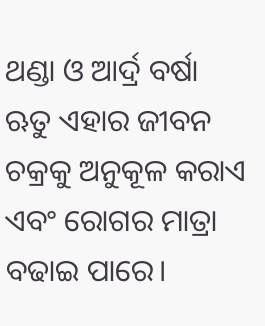ଥଣ୍ଡା ଓ ଆର୍ଦ୍ର ବର୍ଷା ଋତୁ ଏହାର ଜୀବନ ଚକ୍ରକୁ ଅନୁକୂଳ କରାଏ ଏବଂ ରୋଗର ମାତ୍ରା ବଢାଇ ପାରେ।